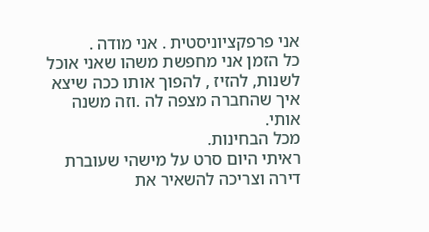אני פרפקציוניסטית . אני מודה .
כל הזמן אני מחפשת משהו שאני אוכל לשנות, להזיז , להפוך אותו ככה שיצא איך שהחברה מצפה לה .וזה משנה אותי.
מכל הבחינות.
ראיתי היום סרט על מישהי שעוברת דירה וצריכה להשאיר את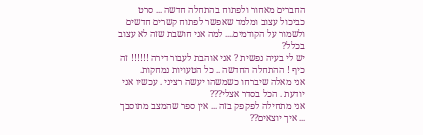החברים מאחור ולפתוח בהתחלה חדשה ... סרט כביכול עצוב ומלמד שאפשר לפתוח קשרים חדשים ולשמור על הקודמים.... למה אני חושבת שזה לא עצוב בכלל?
יש לי בעיה נפשית ? אני אוהבת לעבור דירה !!!!!! זה כיף ! ההתחלה החדשה .. כל הטעויות נמחקות.
אני מאלה שיברחו כשמשהו יעשה רציני . עכשיו אני יודעת . הכל בסדר אצלי???
אני מתחילה לפקפק בזה ... אין ספר שהמצב מתוסבך ... איך יוצאים??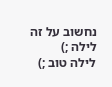נחשוב על זה לילה ;)
לילה טוב ;)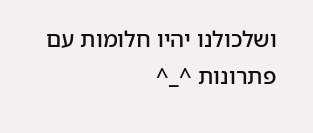ושלכולנו יהיו חלומות עם פתרונות ^_^